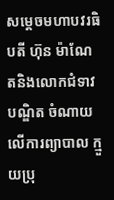សម្តេចមហាបវរធិបតី ហ៊ុន ម៉ាណែតនិងលោកជំទាវបណ្ឌិត ចំណាយលើការព្យាបាល ក្មួយប្រុ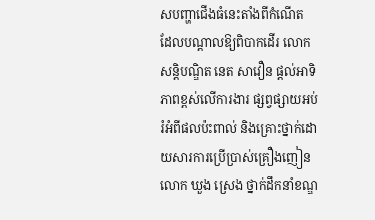សបញ្ហាជើងធំនេះតាំងពីកំណើត ដែលបណ្តាលឱ្យពិបាកដើរ លោកសន្ដិបណ្ឌិត នេត សាវឿន ផ្ដល់អាទិភាពខ្ពស់លើការងារ ផ្សព្វផ្សាយអប់រំអំពីផលប៉ះពាល់ និងគ្រោះថ្នាក់ដោយសារការប្រើប្រាស់គ្រឿងញៀន លោក ឃួង ស្រេង ថ្នាក់ដឹកនាំខណ្ឌ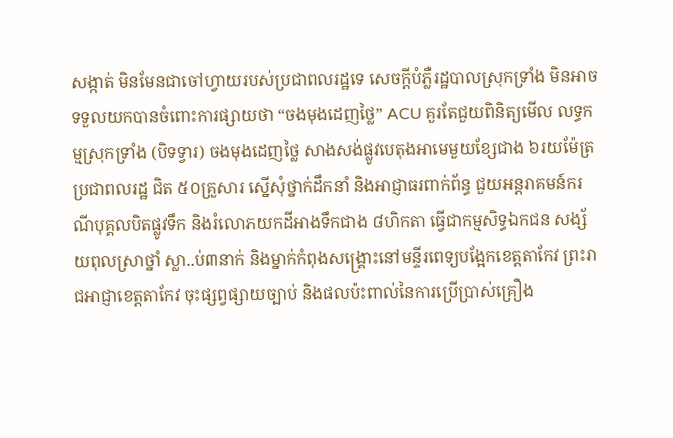សង្កាត់ មិនមែនជាចៅហ្វាយរបស់ប្រជាពលរដ្ឋទេ សេចក្ដីបំភ្លឺរដ្ឋបាលស្រុកទ្រាំង មិនអាចទទួលយកបានចំពោះការផ្សាយថា “ចងមុងដេញថ្លៃ” ACU គួរតែជួយពិនិត្យមើល លទ្ធកម្មស្រុកទ្រាំង (បិទទ្វារ) ចងមុងដេញថ្លៃ សាងសង់ផ្លូវបេតុងអាមេមួយខ្សែជាង ៦រយម៉ែត្រ ប្រជាពលរដ្ឋ ជិត ៥០គ្រួសារ ស្នើសុំថ្នាក់ដឹកនាំ និងអាជ្ញាធរពាក់ព័ន្ធ ជួយអន្តរាគមន៍ករណីបុគ្គលបិតផ្លូវទឹក និងរំលោភយកដីអាងទឹកជាង ៨ហិកតា ធ្វើជាកម្មសិទ្ធឯកជន សង្ស័យពុលស្រាថ្នាំ ស្លា..ប់៣នាក់ និងម្នាក់កំពុងសង្រ្គោះនៅមន្ទីរពេទ្យបង្អែកខេត្តតាកែវ ព្រះរាជអាជ្ញាខេត្តតាកែវ ចុះផ្សព្វផ្សាយច្បាប់ និងផលប៉ះពាល់នៃការប្រើប្រាស់គ្រឿង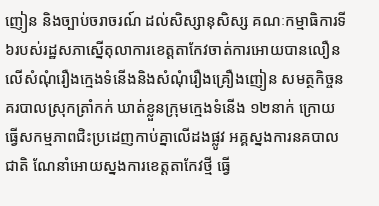ញៀន និងច្បាប់ចរាចរណ៍ ដល់សិស្សានុសិស្ស គណៈកម្មាធិការទី៦របស់រដ្ឋសភាស្នើតុលាការខេត្តតាកែវចាត់ការអោយបានលឿនលើសំណុំរឿងក្មេងទំនើងនិងសំណុំរឿងគ្រឿងញៀន សមត្ថកិច្ចនគរបាលស្រុកត្រាំកក់ ឃាត់ខ្លួនក្រុមក្មេងទំនើង ១២នាក់ ក្រោយធ្វើសកម្មភាពជិះប្រដេញកាប់គ្នាលើដងផ្លូវ អគ្គស្នងការនគបាលជាតិ ណែនាំអោយស្នងការខេត្តតាកែវថ្មី ធ្វើ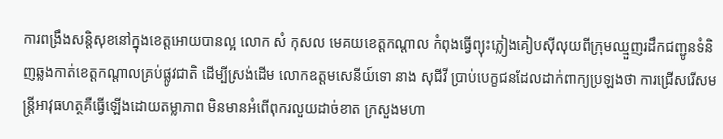ការពង្រឹងសន្តិសុខនៅក្នុងខេត្តអោយបានល្អ លោក សំ កុសល មេគយខេត្តកណ្តាល កំពុងធ្វើព្យុះភ្លៀងគៀបស៊ីលុយពីក្រុមឈ្មួញរដឹកជញ្ជូនទំនិញឆ្លងកាត់ខេត្តកណ្តាលគ្រប់ផ្លូវជាតិ ដើម្បីស្រង់ដើម លោកឧត្តមសេនីយ៍ទោ នាង សុជីវី ប្រាប់បេក្ខជនដែលដាក់ពាក្យប្រឡងថា ការជ្រើសរើសមន្រ្តីអាវុធហត្ថគឺធ្វើឡើងដោយតម្លាភាព មិនមានអំពើពុករលួយដាច់ខាត ក្រសួងមហា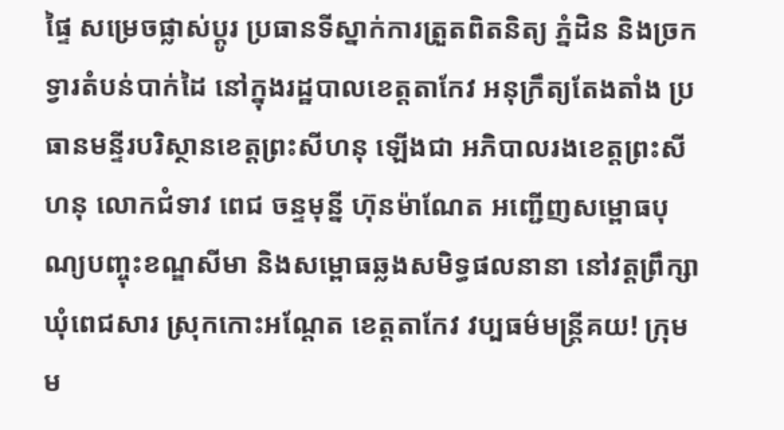ផ្ទៃ សម្រេចផ្លាស់ប្ដូរ ប្រធានទីស្នាក់ការត្រួតពិតនិត្យ ភ្នំដិន និងច្រកទ្វារតំបន់បាក់ដៃ នៅក្នុងរដ្ឋបាលខេត្តតាកែវ អនុក្រឹត្យតែងតាំង ប្រធានមន្ទីរបរិស្ថានខេត្តព្រះសីហនុ ឡើងជា អភិបាលរងខេត្តព្រះសីហនុ លោកជំទាវ ពេជ ចន្ទមុន្នី ហ៊ុនម៉ាណែត អញ្ជើញសម្ពោធបុណ្យបញ្ចុះខណ្ឌសីមា និងសម្ពោធឆ្លងសមិទ្ធផលនានា នៅវត្តព្រឹក្សា ឃុំពេជសារ ស្រុកកោះអណ្តែត ខេត្តតាកែវ វប្បធម៌មន្រ្តីគយ! ក្រុមម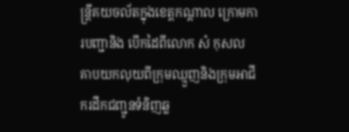ន្ត្រីគយចល័តក្នុងខេត្តកណ្ដាល ក្រោមការបញ្ជានិង បើកដៃពីលោក សំ កុសល គាបយកលុយពីក្រុមឈ្មួញនិងក្រុមអាជីករដឹកជញ្ជូនទំនិញឆ្ល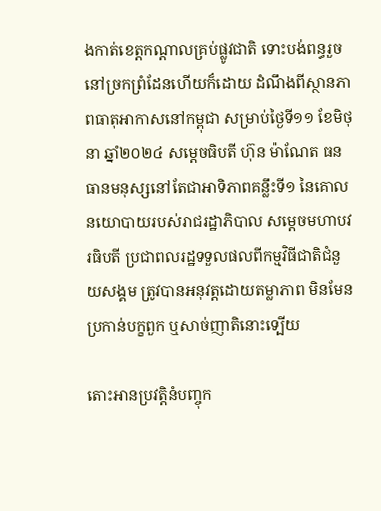ងកាត់ខេត្តកណ្តាលគ្រប់ផ្លូវជាតិ ទោះបង់ពន្ធរួចនៅច្រកព្រំដែនហើយក៏ដោយ ដំណឹងពីស្ថានភាពធាតុអាកាសនៅកម្ពុជា សម្រាប់ថ្ងៃទី១១ ខែមិថុនា ឆ្នាំ២០២៤ សម្តេចធិបតី ហ៊ុន ម៉ាណែត ធនធានមនុស្សនៅតែជាអាទិភាពគន្លឹះទី១ នៃគោលនយោបាយរបស់រាជរដ្ឋាភិបាល សម្តេចមហាបវរធិបតី ប្រជាពលរដ្ឋទទួលផលពីកម្មវិធីជាតិជំនួយសង្គម ត្រូវបានអនុវត្តដោយតម្លាភាព មិនមែនប្រកាន់បក្ខពួក ឬសាច់ញាតិនោះទ្បើយ

តោះអានប្រវត្តិនំបញ្ចុក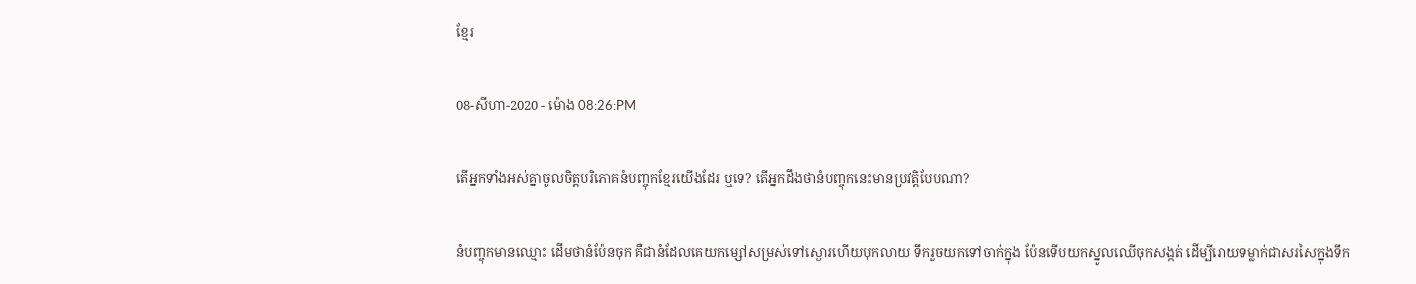ខ្មែរ

08-សីហា-2020 - ម៉ោង 08:26:PM

តើអ្នកទាំងអស់គ្នាចូលចិត្តបរិភោគនំបញ្ចុកខ្មែរយើងដែរ ឬទេ? តើអ្នកដឹងថានំបញ្ចុកនេះមានប្រវត្តិបែបណា?

នំបញ្ចុកមានឈ្មោះ ដើមថានំប៉ែនចុក គឺជានំដែលគេយកម្សៅសម្រស់ទៅស្ងោរហើយបុកលាយ ទឹករួចយកទៅចាក់ក្នុង ប៉ែនទើបយកស្នូលឈើចុកសង្កត់ ដើម្បីរោយទម្លាក់ជាសរសៃក្នុងទឹក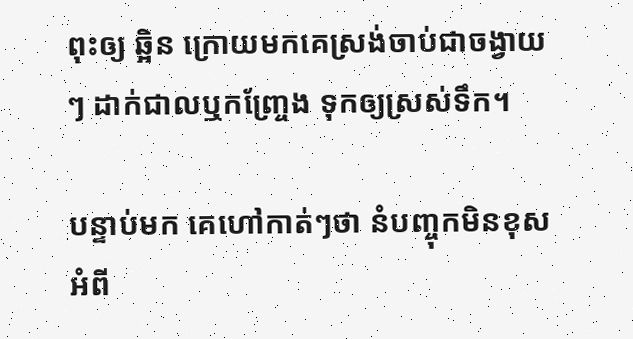ពុះឲ្យ ឆ្អិន ក្រោយមកគេស្រង់ចាប់ជាចង្វាយៗ ដាក់ជាលឬកញ្ច្រែង ទុកឲ្យស្រស់ទឹក។

បន្ទាប់មក គេហៅកាត់ៗថា នំបញ្ចុកមិនខុសអំពី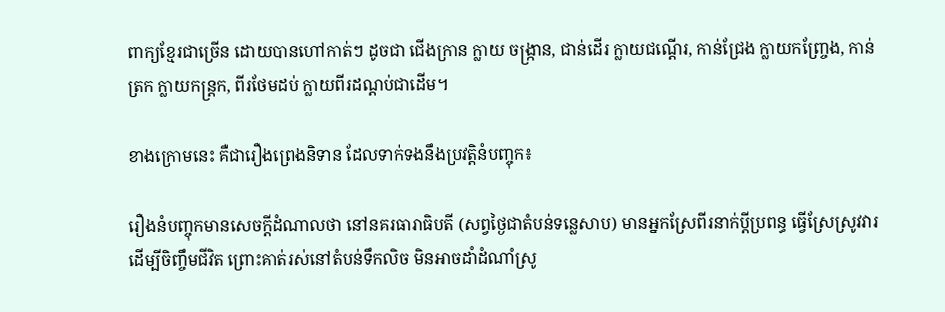ពាក្យខ្មែរជាច្រើន ដោយបានហៅកាត់ៗ ដូចជា ជើងក្រាន ក្លាយ ចង្ក្រាន, ជាន់ដើរ ក្លាយជណ្ដើរ, កាន់ជ្រែង ក្លាយកញ្ច្រែង, កាន់ត្រក ក្លាយកន្ត្រក, ពីរថែមដប់ ក្លាយពីរដណ្ដប់ជាដើម។

ខាងក្រោមនេះ គឺជារឿងព្រេងនិទាន ដែលទាក់ទងនឹងប្រវត្តិនំបញ្ចុក៖

រឿងនំបញ្ចុកមានសេចក្ដីដំណាលថា នៅនគរធារាធិបតី (សព្វថ្ងៃជាតំបន់ទន្លេសាប) មានអ្នកស្រែពីរនាក់ប្តីប្រពន្ធ ធ្វើស្រែស្រូវវារដើម្បីចិញ្ចឹមជីវិត ព្រោះគាត់រស់នៅតំបន់ទឹកលិច មិនអាចដាំដំណាំស្រូ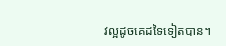វល្អដូចគេដទៃទៀតបាន។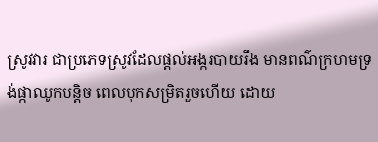ស្រូវវារ ជាប្រភេទស្រូវដែលផ្ដល់អង្ករបាយរឹង មានពណ៌ក្រហមទ្រង់ផ្កាឈូកបន្តិច ពេលបុកសម្រិតរួចហើយ ដោយ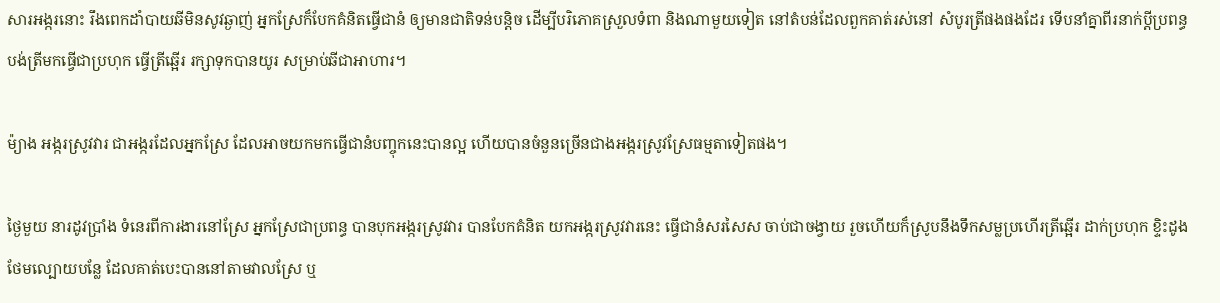សារអង្ករនោះ រឹងពេកដាំបាយឆីមិនសូវឆ្ងាញ់ អ្នកស្រែក៏បែកគំនិតធ្វើជានំ ឲ្យមានជាតិទន់បន្តិច ដើម្បីបរិភោគស្រួលទំពា និងណាមួយទៀត នៅតំបន់ដែលពួកគាត់រស់នៅ សំបូរត្រីផងផងដែរ ទើបនាំគ្នាពីរនាក់ប្ដីប្រពន្ធ បង់ត្រីមកធ្វើជាប្រហុក ធ្វើត្រីឆ្អើរ រក្សាទុកបានយូរ សម្រាប់ឆីជាអាហារ។

ម៉្យាង អង្ករស្រូវវារ ជាអង្ករដែលអ្នកស្រែ ដែលអាចយកមកធ្វើជានំបញ្ចុកនេះបានល្អ ហើយបានចំនួនច្រើនជាងអង្ករស្រូវស្រែធម្មតាទៀតផង។

ថ្ងៃមួយ នារដូវប្រាំង ទំនេរពីការងារនៅស្រែ អ្នកស្រែជាប្រពន្ធ បានបុកអង្ករស្រូវវារ បានបែកគំនិត យកអង្ករស្រូវវារនេះ ធ្វើជានំសរសៃស ចាប់ជាចង្វាយ រួចហើយក៏ស្រូបនឹងទឹកសម្លប្រហើរត្រីឆ្អើរ ដាក់ប្រហុក ខ្ទិះដូង ថែមល្បោយបន្លែ ដែលគាត់បេះបាននៅតាមវាលស្រែ ឬ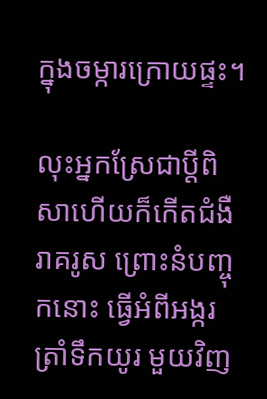ក្នុងចម្ការក្រោយផ្ទះ។

លុះអ្នកស្រែជាប្ដីពិសាហើយក៏កើតជំងឺរាគរូស ព្រោះនំបញ្ចុកនោះ ធ្វើអំពីអង្ករត្រាំទឹកយូរ មួយវិញ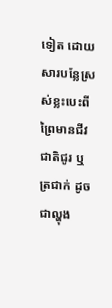ទៀត ដោយសារបន្លែស្រស់ខ្លះបេះពីព្រៃមានជីវជាតិជូរ ឬត្រជាក់ ដូចជាល្ហុង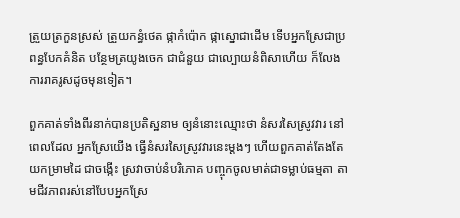ត្រួយត្រកួនស្រស់ ត្រួយកន្ធំថេត ផ្កាកំប៉ោក ផ្កាស្នោជាដើម ទើបអ្នកស្រែជាប្រពន្ធបែកគំនិត បន្ថែមត្រយូងចេក ជាជំនួយ ជាល្បោយនំពិសាហើយ ក៏លែងការរាគរូសដូចមុនទៀត។

ពួកគាត់ទាំងពីរនាក់បានប្រតិស្ឋនាម ឲ្យនំនោះឈ្មោះថា នំសរសៃស្រូវវារ នៅពេលដែល អ្នកស្រែយើង ធ្វើនំសរសៃស្រូវវារនេះម្ដងៗ ហើយពួកគាត់តែងតែយកម្រាមដៃ ជាចង្កើះ ស្រវាចាប់នំបរិភោគ បញ្ចុកចូលមាត់ជាទម្លាប់ធម្មតា តាមជីវភាពរស់នៅបែបអ្នកស្រែ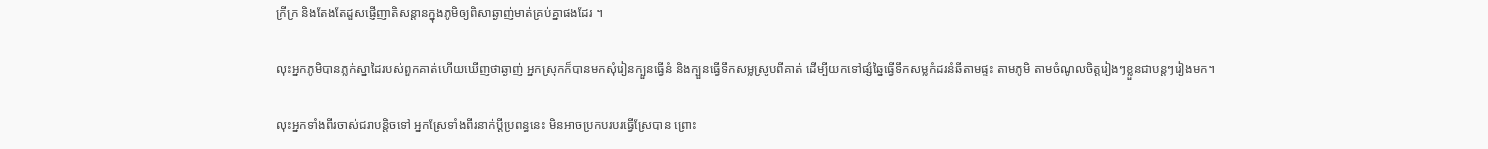ក្រីក្រ និងតែងតែដួសផ្ញើញាតិសន្ដានក្នុងភូមិឲ្យពិសាឆ្ងាញ់មាត់គ្រប់គ្នាផងដែរ ។

លុះអ្នកភូមិបានភ្លក់ស្នាដៃរបស់ពួកគាត់ហើយឃើញថាឆ្ងាញ់ អ្នកស្រុកក៏បានមកសុំរៀនក្បួនធ្វើនំ និងក្បួនធ្វើទឹកសម្លស្រូបពីគាត់ ដើម្បីយកទៅផ្សំឆ្នៃធ្វើទឹកសម្លកំដរនំឆីតាមផ្ទះ តាមភូមិ តាមចំណូលចិត្តរៀងៗខ្លួនជាបន្តៗរៀងមក។

លុះអ្នកទាំងពីរចាស់ជរាបន្តិចទៅ អ្នកស្រែទាំងពីរនាក់ប្ដីប្រពន្ធនេះ មិនអាចប្រកបរបរធ្វើស្រែបាន ព្រោះ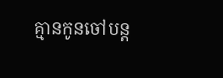គ្មានកូនចៅបន្ត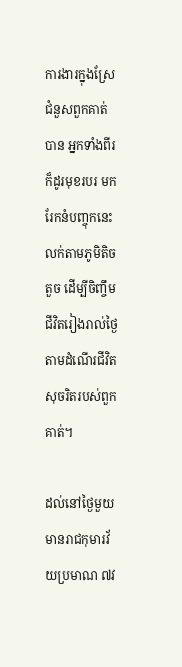ការងារក្នុងស្រែជំនួសពួកគាត់បាន អ្នកទាំងពីរក៏ដូរមុខរបរ មករែកនំបញ្ចុកនេះ លក់តាមភូមិតិចតួច ដើម្បីចិញ្ចឹមជីវិតរៀងរាល់ថ្ងៃ តាមដំណើរជីវិតសុចរិតរបស់ពួកគាត់។

ដល់នៅថ្ងៃមួយ មានរាជកុមារវ័យប្រមាណ ៧វ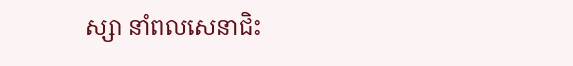ស្សា នាំពលសេនាជិះ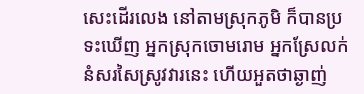សេះដើរលេង នៅតាមស្រុកភូមិ ក៏បានប្រទះឃើញ អ្នកស្រុកចោមរោម អ្នកស្រែលក់នំសរសៃស្រូវវារនេះ ហើយអួតថាឆ្ងាញ់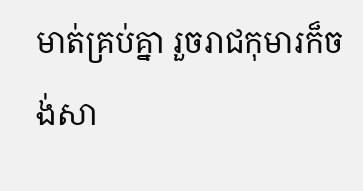មាត់គ្រប់គ្នា រួចរាជកុមារក៏ចង់សា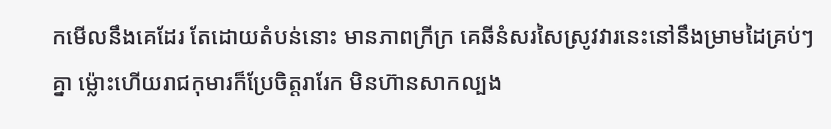កមើលនឹងគេដែរ តែដោយតំបន់នោះ មានភាពក្រីក្រ គេឆីនំសរសៃស្រូវវារនេះនៅនឹងម្រាមដៃគ្រប់ៗគ្នា ម្ល៉ោះហើយរាជកុមារក៏ប្រែចិត្តរារែក មិនហ៊ានសាកល្បង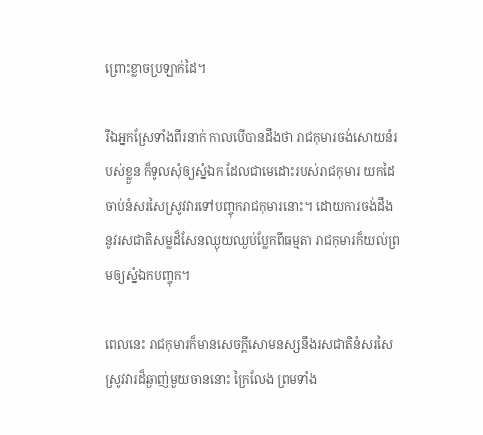ព្រោះខ្លាចប្រឡាក់ដៃ។

រីឯអ្នកស្រែទាំងពីរនាក់ កាលបើបានដឹងថា រាជកុមារចង់សោយនំរបស់ខ្លួន ក៏ទូលសុំឲ្យស្នំឯក ដែលជាមេដោះរបស់រាជកុមារ យកដៃចាប់នំសរសៃស្រូវវារទៅបញ្ចុករាជកុមារនោះ។ ដោយការចង់ដឹង នូវរសជាតិសម្លដ៏សែនឈ្ងុយឈ្ងប់ប្លែកពីធម្មតា រាជកុមារក៏យល់ព្រមឲ្យស្នំឯកបញ្ចុក។

ពេលនេះ រាជកុមារក៏មានសេចក្ដីសោមនស្សនឹងរសជាតិនំសរសៃស្រូវវារដ៏ឆ្ងាញ់មួយចាននោះ ក្រៃលែង ព្រមទាំង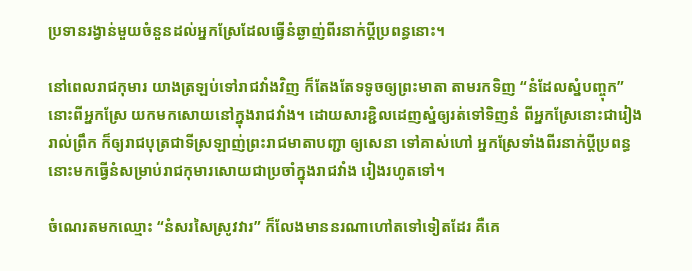ប្រទានរង្វាន់មួយចំនួនដល់អ្នកស្រែដែលធ្វើនំឆ្ងាញ់ពីរនាក់ប្ដីប្រពន្ធនោះ។

នៅពេលរាជកុមារ យាងត្រឡប់ទៅរាជវាំងវិញ ក៏តែងតែទទូចឲ្យព្រះមាតា តាមរកទិញ “នំដែលស្នំបញ្ចុក” នោះពីអ្នកស្រែ យកមកសោយនៅក្នុងរាជវាំង។ ដោយសារខ្ជិលដេញស្នំឲ្យរត់ទៅទិញនំ ពីអ្នកស្រែនោះជារៀងរាល់ព្រឹក ក៏ឲ្យរាជបុត្រជាទីស្រឡាញ់ព្រះរាជមាតាបញ្ជា ឲ្យសេនា ទៅគាស់ហៅ អ្នកស្រែទាំងពីរនាក់ប្ដីប្រពន្ធនោះមកធ្វើនំសម្រាប់រាជកុមារសោយជាប្រចាំក្នុងរាជវាំង រៀងរហូតទៅ។

ចំណេរតមកឈ្មោះ “នំសរសៃស្រូវវារ” ក៏លែងមាននរណាហៅតទៅទៀតដែរ គឺគេ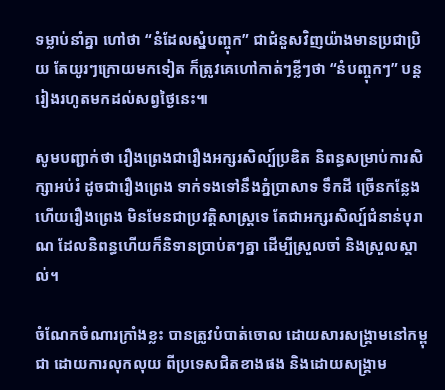ទម្លាប់នាំគ្នា ហៅថា “នំដែលស្នំបញ្ចុក” ជាជំនួសវិញយ៉ាងមានប្រជាប្រិយ តែយូរៗក្រោយមកទៀត ក៏ត្រូវគេហៅកាត់ៗខ្លីៗថា “នំបញ្ចុកៗ” បន្តរៀងរហូតមកដល់សព្វថ្ងៃនេះ៕

សូមបញ្ជាក់ថា រឿងព្រេងជារឿងអក្សរសិល្ប៍ប្រឌិត និពន្ធសម្រាប់ការសិក្សាអប់រំ ដូចជារឿងព្រេង ទាក់ទងទៅនឹងភ្នំប្រាសាទ ទឹកដី ច្រើនកន្លែង ហើយរឿងព្រេង មិនមែនជាប្រវត្តិសាស្ត្រទេ តែជាអក្សរសិល្ប៍ជំនាន់បុរាណ ដែលនិពន្ធហើយក៏និទានប្រាប់តៗគ្នា ដើម្បីស្រួលចាំ និងស្រួលស្គាល់។

ចំណែកចំណារក្រាំងខ្លះ បានត្រូវបំបាត់ចោល ដោយសារសង្គ្រាមនៅកម្ពុជា ដោយការលុកលុយ ពីប្រទេសជិតខាងផង និងដោយសង្គ្រាម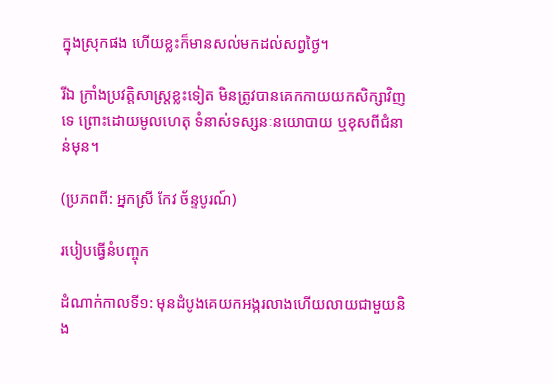ក្នុងស្រុកផង ហើយខ្លះក៏មានសល់មកដល់សព្វថ្ងៃ។

រីឯ ក្រាំងប្រវត្តិសាស្ត្រខ្លះទៀត មិនត្រូវបានគេកកាយយកសិក្សាវិញទេ ព្រោះដោយមូលហេតុ ទំនាស់ទស្សនៈនយោបាយ ឬខុសពីជំនាន់មុន។

(ប្រភពពី: អ្នកស្រី កែវ ច័ន្ទបូរណ៍)

របៀបធ្វើនំបញ្ចុក

ដំណាក់កាលទី១: មុនដំបូងគេយកអង្ករលាងហើយលាយជាមួយនិង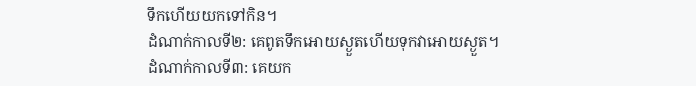ទឹកហើយយកទៅកិន។
ដំណាក់កាលទី២: គេពូតទឹកអោយស្ងួតហើយទុកវាអោយស្ងួត។
ដំណាក់កាលទី៣: គេយក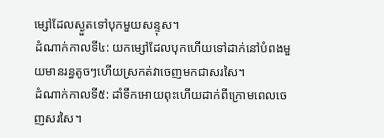ម្សៅដែលស្ងួតទៅបុកមួយសន្ទុស។
ដំណាក់កាលទី៤: យកម្សៅដែលបុកហើយទៅដាក់នៅបំពងមួយមានរន្ធតូចៗហើយស្រកត់វាចេញមកជាសរសៃ។
ដំណាក់កាលទី៥: ដាំទឹកអោយពុះហើយដាក់ពីក្រោមពេលចេញសរសៃ។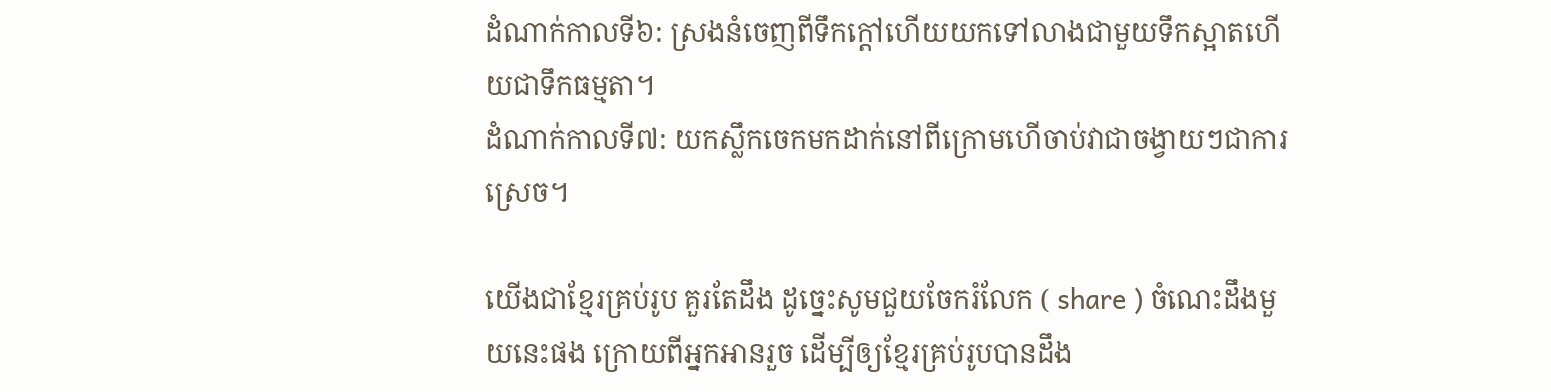ដំណាក់កាលទី៦: ស្រងនំចេញពីទឹកក្ដៅហើយយកទៅលាងជាមួយទឹកស្អាតហើយជាទឹកធម្មតា។
ដំណាក់កាលទី៧: យកស្លឹកចេកមកដាក់នៅពីក្រោមហើចាប់វាជាចង្វាយៗជាការស្រេច។

យើងជាខ្មែរគ្រប់រូប គួរតែដឹង ដូច្នេះសូមជួយចែករំលែក ( share ) ចំណេះដឹងមួយនេះផង ក្រោយពីអ្នកអានរួច ដើម្បីឲ្យខ្មែរគ្រប់រូបបានដឹង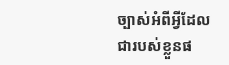ច្បាស់អំពីអ្វីដែលជារបស់ខ្លួនផ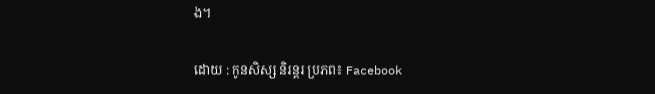ង។

ដោយ : កូនសិស្ស និរន្តរ ប្រភព៖ Facebook